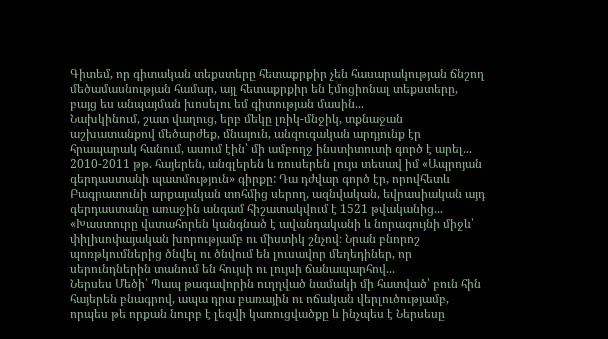Գիտեմ, որ գիտական տեքստերը հետաքրքիր չեն հասարակության ճնշող մեծամասնության համար, այլ հետաքրքիր են էմոցիոնալ տեքստերը, բայց ես անպայման խոսելու եմ գիտության մասին...
Նախկինում, շատ վաղուց, երբ մեկը լռիկ-մնջիկ, տքնաջան աշխատանքով մեծարժեք, մնայուն, անզուգական արդյունք էր հրապարակ հանում, ասում էին՝ մի ամբողջ ինստիտուտի գործ է արել...
2010-2011 թթ. հայերեն, անգլերեն և ռուսերեն լույս տեսավ իմ «Ապրոյան գերդաստանի պատմություն» գիրքը: Դա դժվար գործ էր, որովհետև Բագրատունի արքայական տոհմից սերող, ազնվական, եվրասիական այդ գերդաստանը առաջին անգամ հիշատակվում է 1521 թվականից...
«Խաստուրը վստահորեն կանգնած է ավանդականի և նորագույնի միջև՝ փիլիսոփայական խորությամբ ու միստիկ շնչով։ Նրան բնորոշ պոռթկումներից ծնվել ու ծնվում են լուսավոր մեղեդիներ, որ սերունդներին տանում են հույսի ու լույսի ճանապարհով...
Ներսես Մեծի՝ Պապ թագավորին ուղղված նամակի մի հատված՝ բուն հին հայերեն բնագրով, ապա դրա բառային ու ոճական վերլուծությամբ, որպես թե որքան նուրբ է լեզվի կառուցվածքը և ինչպես է Ներսեսը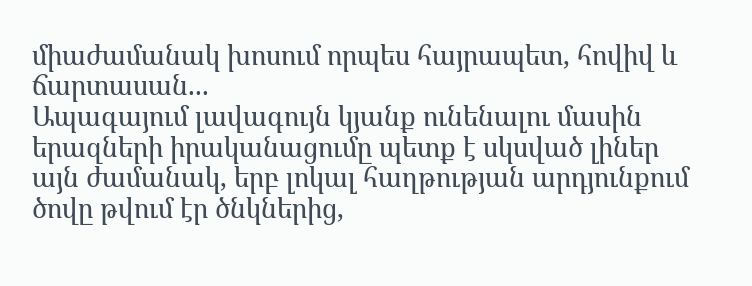միաժամանակ խոսում որպես հայրապետ, հովիվ և ճարտասան...
Ապագայում լավագույն կյանք ունենալու մասին երազների իրականացումը պետք է սկսված լիներ այն ժամանակ, երբ լոկալ հաղթության արդյունքում ծովը թվում էր ծնկներից,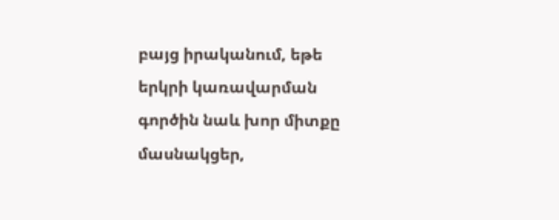բայց իրականում, եթե երկրի կառավարման գործին նաև խոր միտքը մասնակցեր,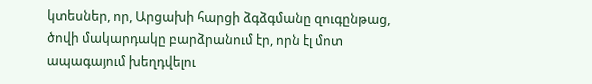կտեսներ, որ, Արցախի հարցի ձգձգմանը զուգընթաց, ծովի մակարդակը բարձրանում էր, որն էլ մոտ ապագայում խեղդվելու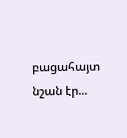բացահայտ նշան էր...